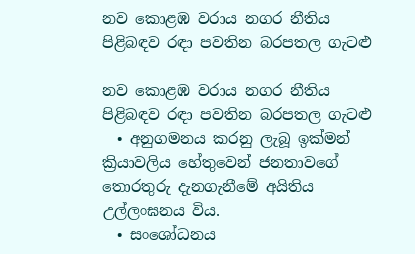නව කොළඹ වරාය නගර නීතිය පිළිබඳව රඳා පවතින බරපතල ගැටළු

නව කොළඹ වරාය නගර නීතිය පිළිබඳව රඳා පවතින බරපතල ගැටළු
  • අනුගමනය කරනු ලැබූ ඉක්මන් ක්‍රියාවලිය හේතුවෙන් ජනතාවගේ තොරතුරු දැනගැනීමේ අයිතිය උල්ලංඝනය විය.
  • සංශෝධනය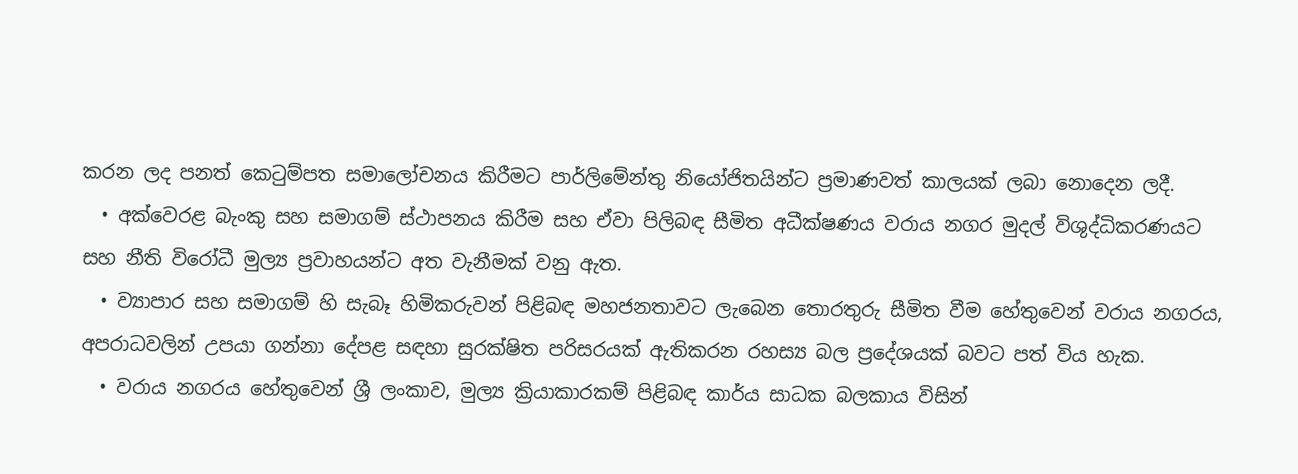කරන ලද පනත් කෙටුම්පත සමාලෝචනය කිරීමට පාර්ලිමේන්තු නියෝජිතයින්ට ප්‍රමාණවත් කාලයක් ලබා නොදෙන ලදී.
  • අක්වෙරළ බැංකු සහ සමාගම් ස්ථාපනය කිරීම සහ ඒවා පිලිබඳ සීමිත අධීක්ෂණය වරාය නගර මුදල් විශුද්ධිකරණයට සහ නීති විරෝධී මුල්‍ය ප්‍රවාහයන්ට අත වැනීමක් වනු ඇත.
  • ව්‍යාපාර සහ සමාගම් හි සැබෑ හිමිකරුවන් පිළිබඳ මහජනතාවට ලැබෙන තොරතුරු සීමිත වීම හේතුවෙන් වරාය නගරය, අපරාධවලින් උපයා ගන්නා දේපළ සඳහා සුරක්ෂිත පරිසරයක් ඇතිකරන රහස්‍ය බල ප්‍රදේශයක් බවට පත් විය හැක.
  • වරාය නගරය හේතුවෙන් ශ්‍රී ලංකාව, මුල්‍ය ක්‍රියාකාරකම් පිළිබඳ කාර්ය සාධක බලකාය විසින්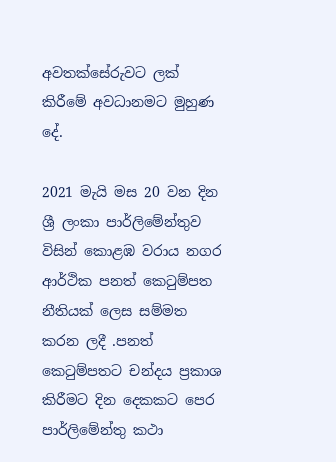අවතක්සේරුවට ලක් කිරීමේ අවධානමට මුහුණ දේ.

2021 මැයි මස 20 වන දින ශ්‍රී ලංකා පාර්ලිමේන්තුව විසින් කොළඹ වරාය නගර ආර්ථික පනත් කෙටුම්පත නීතියක් ලෙස සම්මත කරන ලදී .පනත් කෙටුම්පතට චන්දය ප්‍රකාශ කිරීමට දින දෙකකට පෙර පාර්ලිමේන්තු කථා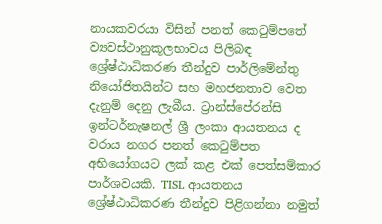නායකවරයා විසින් පනත් කෙටුම්පතේ ව්‍යවස්ථානුකූලභාවය පිලිබඳ ශ්‍රේෂ්ඨාධිකරණ තීන්දුව පාර්ලිමේන්තු නියෝජිතයින්ට සහ මහජනතාව වෙත දැනුම් දෙනු ලැබීය. ට්‍රාන්ස්පේරන්සි ඉන්ටර්නැෂනල් ශ්‍රී ලංකා ආයතනය ද වරාය නගර පනත් කෙටුම්පත අභියෝගයට ලක් කළ එක් පෙත්සම්කාර පාර්ශවයකි. TISL ආයතනය ශ්‍රේෂ්ඨාධිකරණ තීන්දුව පිළිගන්නා නමුත්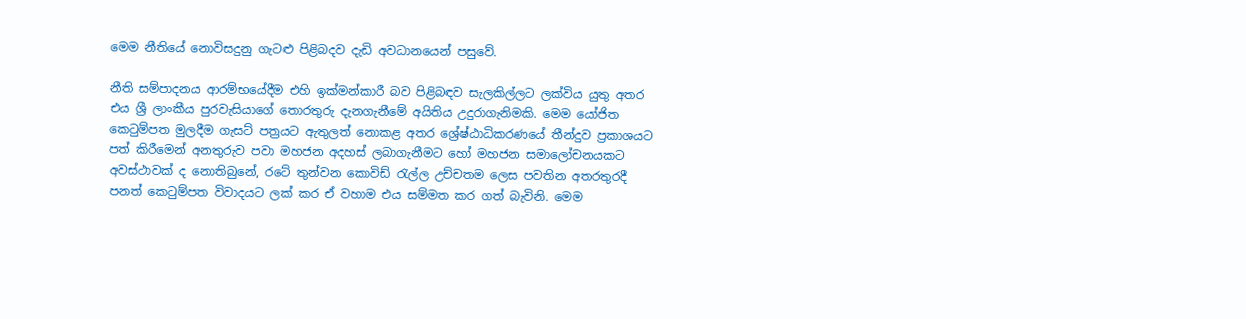මෙම නීතියේ නොවිසදුනු ගැටළු පිළිබදව දැඩි අවධානයෙන් පසුවේ.

නීති සම්පාදනය ආරම්භයේදීම එහි ඉක්මන්කාරී බව පිළිබඳව සැලකිල්ලට ලක්විය යුතු අතර එය ශ්‍රී ලාංකීය පුරවැසියාගේ තොරතුරු දැනගැනීමේ අයිතිය උදුරාගැනිමකි. මෙම යෝජිත කෙටුම්පත මුලදීම ගැසට් පත්‍රයට ඇතුලත් නොකළ අතර ශ්‍රේෂ්ඨාධිකරණයේ තීන්දුව ප්‍රකාශයට පත් කිරීමෙන් අනතුරුව පවා මහජන අදහස් ලබාගැනීමට හෝ මහජන සමාලෝචනයකට අවස්ථාවක් ද නොතිබුනේ, රටේ තුන්වන කොවිඩ් රැල්ල උච්චතම ලෙස පවතින අතරතුරදී පනත් කෙටුම්පත විවාදයට ලක් කර ඒ වහාම එය සම්මත කර ගත් බැවිනි. මෙම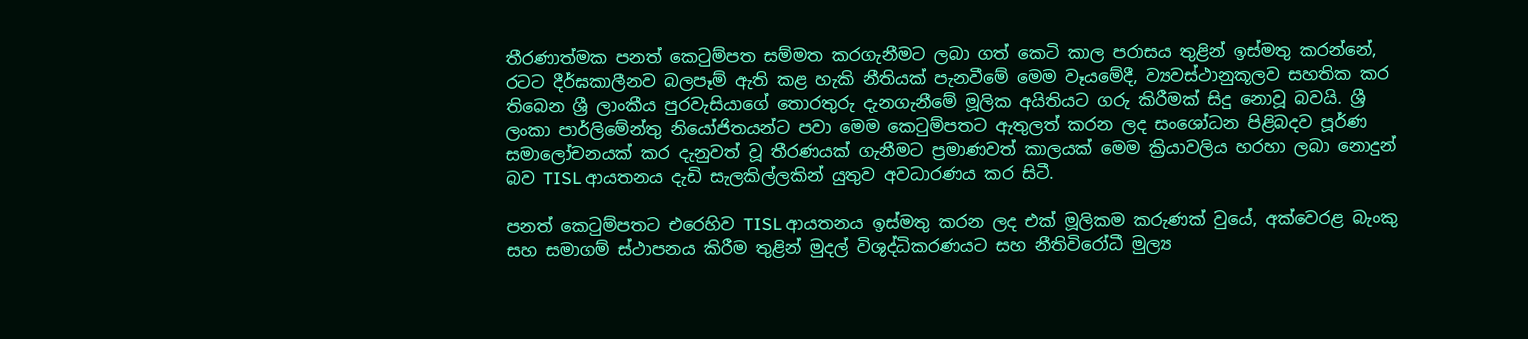තීරණාත්මක පනත් කෙටුම්පත සම්මත කරගැනීමට ලබා ගත් කෙටි කාල පරාසය තුළින් ඉස්මතු කරන්නේ, රටට දීර්ඝකාලීනව බලපෑම් ඇති කළ හැකි නීතියක් පැනවීමේ මෙම වෑයමේදී, ව්‍යවස්ථානුකූලව සහතික කර තිබෙන ශ්‍රී ලාංකීය පුරවැසියාගේ තොරතුරු දැනගැනීමේ මූලික අයිතියට ගරු කිරීමක් සිදු නොවූ බවයි. ශ්‍රී ලංකා පාර්ලිමේන්තු නියෝජිතයන්ට පවා මෙම කෙටුම්පතට ඇතුලත් කරන ලද සංශෝධන පිළිබදව පූර්ණ සමාලෝචනයක් කර දැනුවත් වූ තීරණයක් ගැනීමට ප්‍රමාණවත් කාලයක් මෙම ක්‍රියාවලිය හරහා ලබා නොදුන් බව TISL ආයතනය දැඩි සැලකිල්ලකින් යුතුව අවධාරණය කර සිටී.

පනත් කෙටුම්පතට එරෙහිව TISL ආයතනය ඉස්මතු කරන ලද එක් මූලිකම කරුණක් වුයේ, අක්වෙරළ බැංකු සහ සමාගම් ස්ථාපනය කිරීම තුළින් මුදල් විශුද්ධිකරණයට සහ නීතිවිරෝධී මුල්‍ය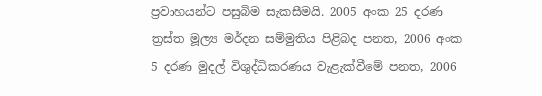ප්‍රවාහයන්ට පසුබිම සැකසීමයි. 2005 අංක 25 දරණ ත්‍රස්ත මූල්‍ය මර්දන සම්මුතිය පිළිබද පනත, 2006 අංක 5 දරණ මුදල් විශුද්ධිකරණය වැළැක්වීමේ පනත, 2006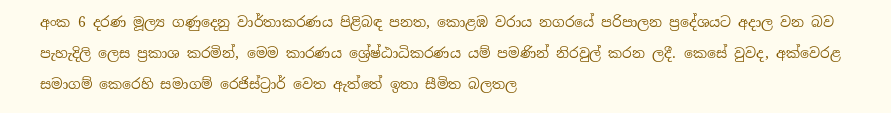අංක 6 දරණ මූල්‍ය ගණුදෙනු වාර්තාකරණය පිළිබඳ පනත, කොළඹ වරාය නගරයේ පරිපාලන ප්‍රදේශයට අදාල වන බව පැහැදිලි ලෙස ප්‍රකාශ කරමින්, මෙම කාරණය ශ්‍රේෂ්ඨාධිකරණය යම් පමණින් නිරවුල් කරන ලදී. කෙසේ වුවද, අක්වෙරළ සමාගම් කෙරෙහි සමාගම් රෙජිස්ට්‍රාර් වෙත ඇත්තේ ඉතා සීමිත බලතල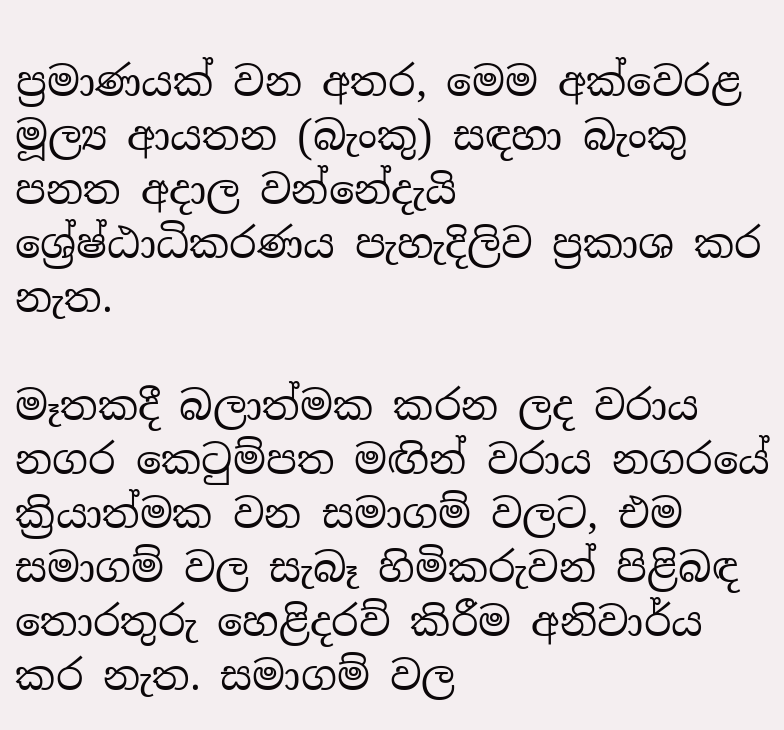ප්‍රමාණයක් වන අතර, මෙම අක්වෙරළ මූල්‍ය ආයතන (බැංකු) සඳහා බැංකු පනත අදාල වන්නේදැයි ශ්‍රේෂ්ඨාධිකරණය පැහැදිලිව ප්‍රකාශ කර නැත.

මෑතකදී බලාත්මක කරන ලද වරාය නගර කෙටුම්පත මඟින් වරාය නගරයේ ක්‍රියාත්මක වන සමාගම් වලට, එම සමාගම් වල සැබෑ හිමිකරුවන් පිළිබඳ තොරතුරු හෙළිදරව් කිරීම අනිවාර්ය කර නැත. සමාගම් වල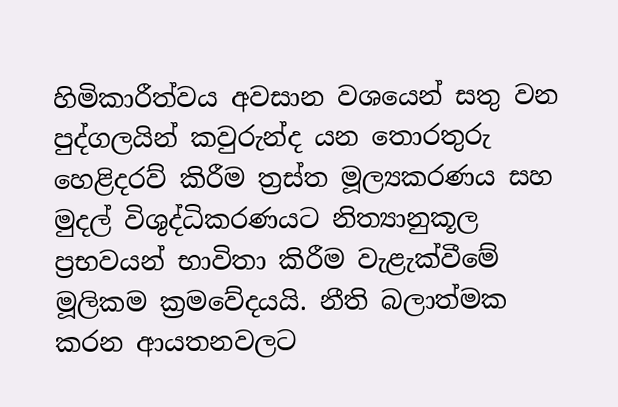හිමිකාරීත්වය අවසාන වශයෙන් සතු වන පුද්ගලයින් කවුරුන්ද යන තොරතුරු හෙළිදරව් කිරීම ත්‍රස්ත මූල්‍යකරණය සහ මුදල් විශුද්ධිකරණයට නිත්‍යානුකූල ප්‍රභවයන් භාවිතා කිරීම වැළැක්වීමේ මූලිකම ක්‍රමවේදයයි. නීති බලාත්මක කරන ආයතනවලට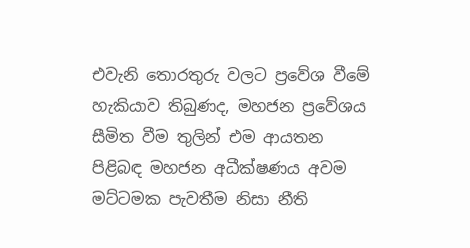එවැනි තොරතුරු වලට ප්‍රවේශ වීමේ හැකියාව තිබුණද, මහජන ප්‍රවේශය සීමිත වීම තුලින් එම ආයතන පිළිබඳ මහජන අධීක්ෂණය අවම මට්ටමක පැවතීම නිසා නීති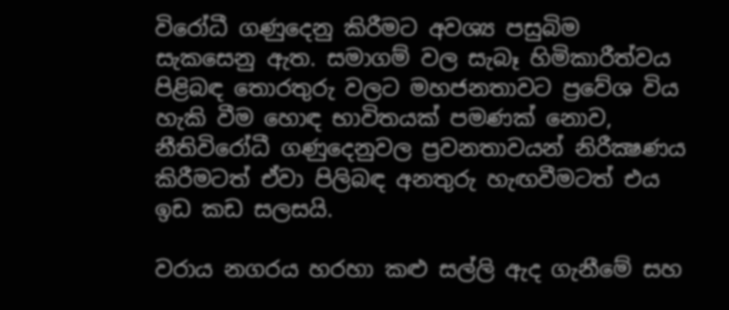විරෝධී ගණුදෙනු කිරීමට අවශ්‍ය පසුබිම සැකසෙනු ඇත. සමාගම් වල සැබෑ හිමිකාරීත්වය පිළිබඳ තොරතුරු වලට මහජනතාවට ප්‍රවේශ විය හැකි වීම හොඳ භාවිතයක් පමණක් නොව, නීතිවිරෝධී ගණුදෙනුවල ප්‍රවනතාවයන් නිරීක්‍ෂණය කිරීමටත් ඒවා පිලිබඳ අනතුරු හැඟවීමටත් එය ඉඩ කඩ සලසයි.

වරාය නගරය හරහා කළු සල්ලි ඇද ගැනීමේ සහ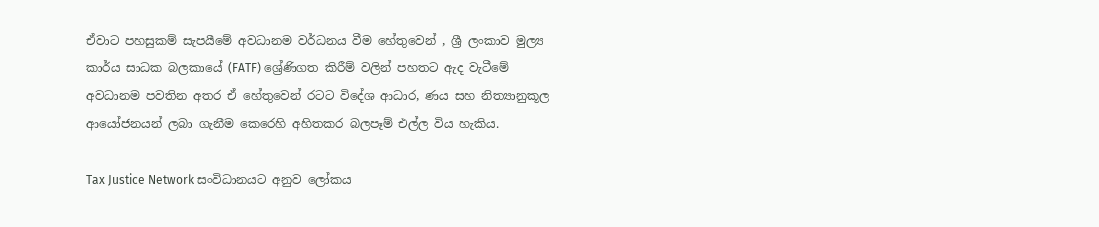ඒවාට පහසුකම් සැපයීමේ අවධානම වර්ධනය වීම හේතුවෙන් , ශ්‍රී ලංකාව මුල්‍ය කාර්ය සාධක බලකායේ (FATF) ශ්‍රේණිගත කිරීම් වලින් පහතට ඇද වැටීමේ අවධානම පවතින අතර ඒ හේතුවෙන් රටට විදේශ ආධාර, ණය සහ නිත්‍යානුකූල ආයෝජනයන් ලබා ගැනීම කෙරෙහි අහිතකර බලපෑම් එල්ල විය හැකිය.

Tax Justice Network සංවිධානයට අනුව ලෝකය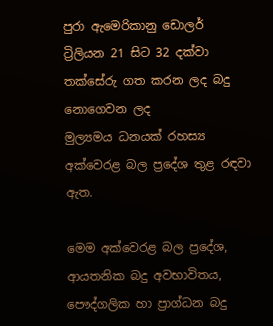පුරා ඇමෙරිකානු ඩොලර් ට්‍රිලියන 21 සිට 32 දක්වා තක්සේරු ගත කරන ලද බදු නොගෙවන ලද
මුල්‍යමය ධනයක් රහස්‍ය අක්වෙරළ බල ප්‍රදේශ තුළ රඳවා ඇත.

මෙම අක්වෙරළ බල ප්‍රදේශ, ආයතනික බදු අවභාවිතය, පෞද්ගලික හා ප්‍රාග්ධන බදු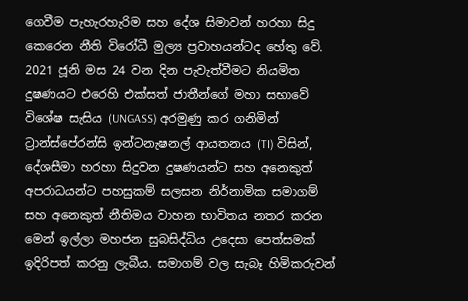ගෙවීම පැහැරහැරිම සහ දේශ සිමාවන් හරහා සිදු කෙරෙන නීති විරෝධී මුල්‍ය ප්‍රවාහයන්ටද හේතු වේ. 2021 ජූනි මස 24 වන දින පැවැත්වීමට නියමිත දුෂණයට එරෙහි එක්සත් ජාතීන්ගේ මහා සභාවේ විශේෂ සැසිය (UNGASS) අරමුණු කර ගනිමින් ට්‍රාන්ස්පේරන්සි ඉන්ටනැෂනල් ආයතනය (TI) විසින්, දේශසීමා හරහා සිදුවන දුෂණයන්ට සහ අනෙකුත් අපරාධයන්ට පහසුකම් සලසන නිර්නාමික සමාගම් සහ අනෙකුත් නීතිමය වාහන භාවිතය නතර කරන මෙන් ඉල්ලා මහජන සුබසිද්ධිය උදෙසා පෙත්සමක් ඉදිරිපත් කරනු ලැබීය. සමාගම් වල සැබෑ හිමිකරුවන්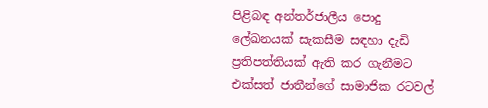පිළිබඳ අන්තර්ජාලීය පොදු ලේඛනයක් සැකසීම සඳහා දැඩි ප්‍රතිපත්තියක් ඇති කර ගැනීමට එක්සත් ජාතීන්ගේ සාමාජික රටවල්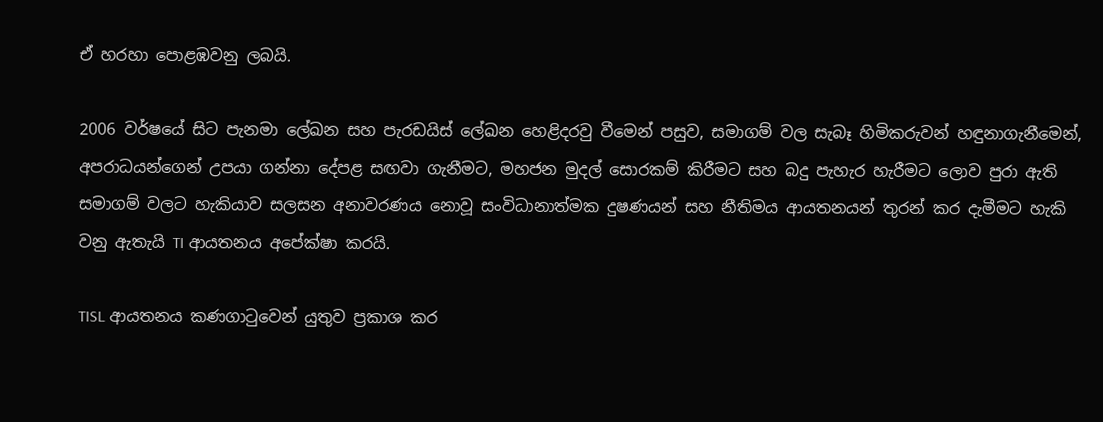ඒ හරහා පොළඹවනු ලබයි.

2006 වර්ෂයේ සිට පැනමා ලේඛන සහ පැරඩයිස් ලේඛන හෙළිදරවු වීමෙන් පසුව, සමාගම් වල සැබෑ හිමිකරුවන් හඳුනාගැනීමෙන්, අපරාධයන්ගෙන් උපයා ගන්නා දේපළ සඟවා ගැනීමට, මහජන මුදල් සොරකම් කිරීමට සහ බදු පැහැර හැරීමට ලොව පුරා ඇති සමාගම් වලට හැකියාව සලසන අනාවරණය නොවූ සංවිධානාත්මක දුෂණයන් සහ නීතිමය ආයතනයන් තුරන් කර දැමීමට හැකි වනු ඇතැයි TI ආයතනය අපේක්ෂා කරයි.

TISL ආයතනය කණගාටුවෙන් යුතුව ප්‍රකාශ කර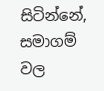සිටින්නේ, සමාගම් වල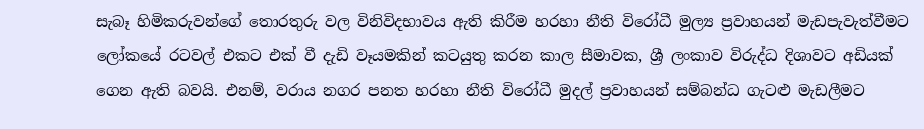සැබෑ හිමිකරුවන්ගේ තොරතුරු වල විනිවිදභාවය ඇති කිරීම හරහා නීති විරෝධී මුල්‍ය ප්‍රවාහයන් මැඩපැවැත්වීමට ලෝකයේ රටවල් එකට එක් වී දැඩි වෑයමකින් කටයුතු කරන කාල සීමාවක, ශ්‍රී ලංකාව විරුද්ධ දිශාවට අඩියක් ගෙන ඇති බවයි. එනම්, වරාය නගර පනත හරහා නීති විරෝධී මුදල් ප්‍රවාහයන් සම්බන්ධ ගැටළු මැඩලීමට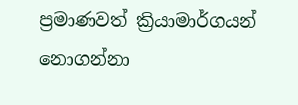ප්‍රමාණවත් ක්‍රියාමාර්ගයන් නොගන්නා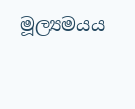මූල්‍යමයය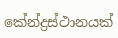කේන්ද්‍රස්ථානයක්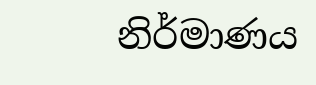නිර්මාණය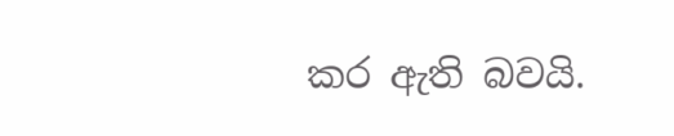කර ඇති බවයි.